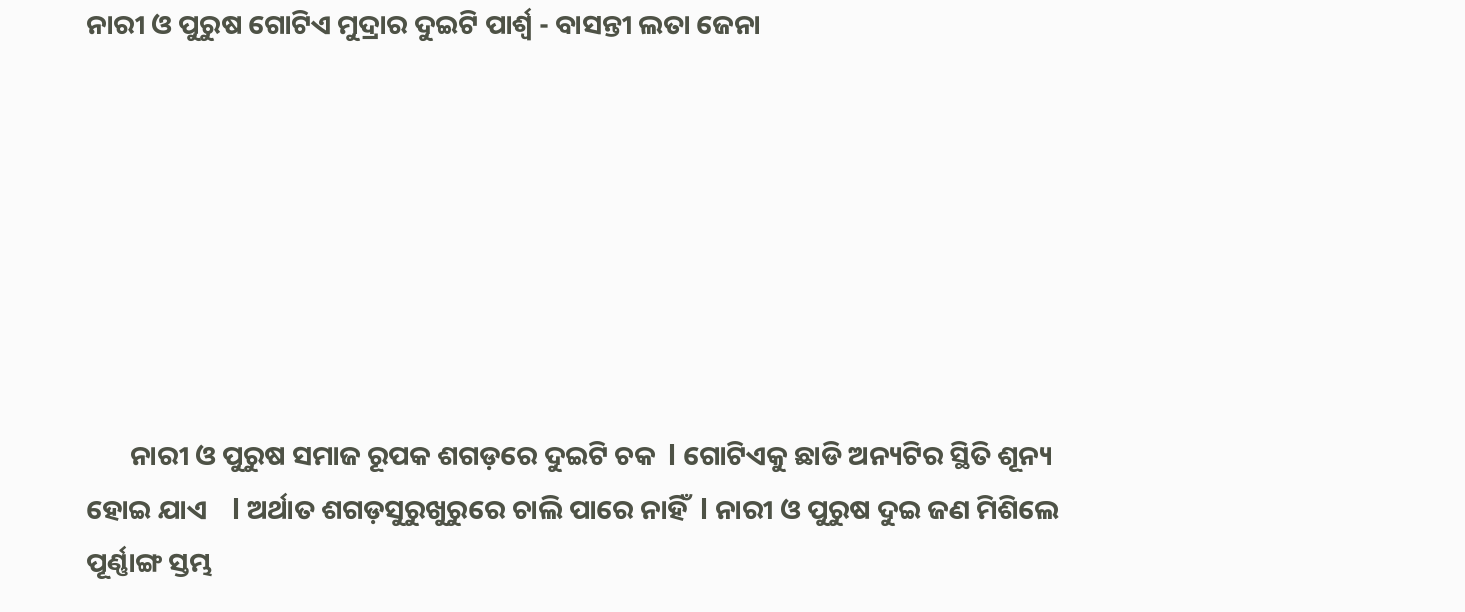ନାରୀ ଓ ପୁରୁଷ ଗୋଟିଏ ମୁଦ୍ରାର ଦୁଇଟି ପାର୍ଶ୍ୱ - ବାସନ୍ତୀ ଲତା ଜେନା







       ନାରୀ ଓ ପୁରୁଷ ସମାଜ ରୂପକ ଶଗଡ଼ରେ ଦୁଇଟି ଚକ  l ଗୋଟିଏକୁ ଛାଡି ଅନ୍ୟଟିର ସ୍ଥିତି ଶୂନ୍ୟ ହୋଇ ଯାଏ    l ଅର୍ଥାତ ଶଗଡ଼ସୁରୁଖୁରୁରେ ଚାଲି ପାରେ ନାହିଁ  l ନାରୀ ଓ ପୁରୁଷ ଦୁଇ ଜଣ ମିଶିଲେ ପୂର୍ଣ୍ଣାଙ୍ଗ ସ୍ତମ୍ଭ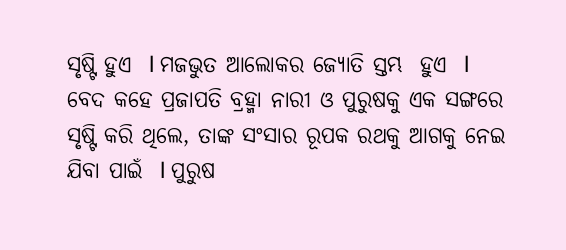ସୃଷ୍ଟି ହୁଏ  l ମଜଭୁତ ଆଲୋକର ଜ୍ୟୋତି ସ୍ତମ୍ଭ  ହୁଏ  l ବେଦ କହେ ପ୍ରଜାପତି ବ୍ରହ୍ମା ନାରୀ ଓ ପୁରୁଷକୁ ଏକ ସଙ୍ଗରେ ସୃଷ୍ଟି କରି ଥିଲେ, ତାଙ୍କ ସଂସାର ରୂପକ ରଥକୁ ଆଗକୁ ନେଇ ଯିବା ପାଇଁ  l ପୁରୁଷ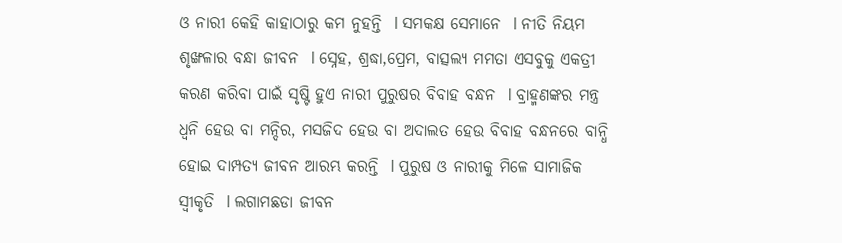ଓ ନାରୀ କେହି କାହାଠାରୁ କମ ନୁହନ୍ତି  l ସମକକ୍ଷ ସେମାନେ  l ନୀତି ନିୟମ ଶୃଙ୍ଖଳାର ବନ୍ଧା ଜୀବନ  l ସ୍ନେହ, ଶ୍ରଦ୍ଧା,ପ୍ରେମ, ବାତ୍ସଲ୍ୟ ମମତା ଏସବୁକୁ ଏକତ୍ରୀ କରଣ କରିବା ପାଇଁ ସୃଷ୍ଟି ହୁଏ ନାରୀ ପୁରୁଷର ବିବାହ ବନ୍ଧନ  l ବ୍ରାହ୍ମଣଙ୍କର ମନ୍ତ୍ର ଧ୍ଵନି ହେଉ ବା ମନ୍ଦିର, ମସଜିଦ ହେଉ ବା ଅଦାଲତ ହେଉ ବିବାହ ବନ୍ଧନରେ ବାନ୍ଧି ହୋଇ ଦାମ୍ପତ୍ୟ ଜୀବନ ଆରମ୍ଭ କରନ୍ତି  l ପୁରୁଷ ଓ ନାରୀକୁ ମିଳେ ସାମାଜିକ ସ୍ୱୀକୃତି  l ଲଗାମଛଡା ଜୀବନ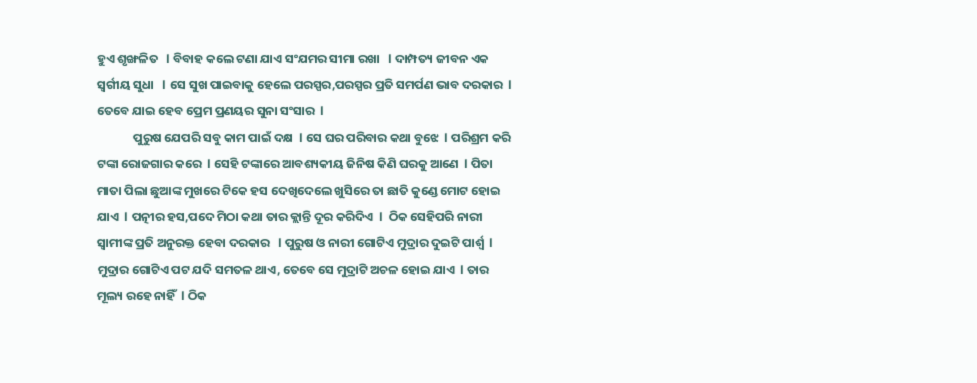ହୁଏ ଶୃଙ୍ଖଳିତ   l ବିବାହ କଲେ ଟଣା ଯାଏ ସଂଯମର ସୀମା ରଖା   l ଦାମ୍ପତ୍ୟ ଜୀବନ ଏକ ସ୍ବର୍ଗୀୟ ସୁଧା   l ସେ ସୁଖ ପାଇବାକୁ ହେଲେ ପରସ୍ପର,ପରସ୍ପର ପ୍ରତି ସମର୍ପଣ ଭାବ ଦରକାର  l ତେବେ ଯାଇ ହେବ ପ୍ରେମ ପ୍ରଣୟର ସୁନା ସଂସାର  l
             ପୁରୁଷ ଯେପରି ସବୁ କାମ ପାଇଁ ଦକ୍ଷ  l ସେ ଘର ପରିବାର କଥା ବୁଝେ  l ପରିଶ୍ରମ କରି ଟଙ୍କା ରୋଜଗାର କରେ  l ସେହି ଟଙ୍କାରେ ଆବଶ୍ୟକୀୟ ଜିନିଷ କିଣି ଘରକୁ ଆଣେ  l ପିତା ମାତା ପିଲା ଛୁଆଙ୍କ ମୁଖରେ ଟିକେ ହସ ଦେଖିଦେଲେ ଖୁସିରେ ତା ଛାତି କୁଣ୍ଡେ ମୋଟ ହୋଇ ଯାଏ  l ପତ୍ନୀର ହସ,ପଦେ ମିଠା କଥା ତାର କ୍ଲାନ୍ତି ଦୂର କରିଦିଏ  l  ଠିକ ସେହିପରି ନାରୀ ସ୍ୱାମୀଙ୍କ ପ୍ରତି ଅନୁରକ୍ତ ହେବା ଦରକାର   l ପୁରୁଷ ଓ ନାରୀ ଗୋଟିଏ ମୁଦ୍ରାର ଦୁଇଟି ପାର୍ଶ୍ୱ  l ମୁଦ୍ରାର ଗୋଟିଏ ପଟ ଯଦି ସମତଳ ଥାଏ, ତେବେ ସେ ମୁଦ୍ରାଟି ଅଚଳ ହୋଇ ଯାଏ  l ତାର ମୂଲ୍ୟ ରହେ ନାହିଁ  l ଠିକ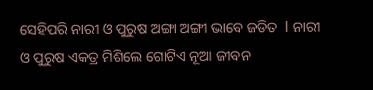ସେହିପରି ନାରୀ ଓ ପୁରୁଷ ଅଙ୍ଗା ଅଙ୍ଗୀ ଭାବେ ଜଡିତ  l ନାରୀ ଓ ପୁରୁଷ ଏକତ୍ର ମିଶିଲେ ଗୋଟିଏ ନୂଆ ଜୀବନ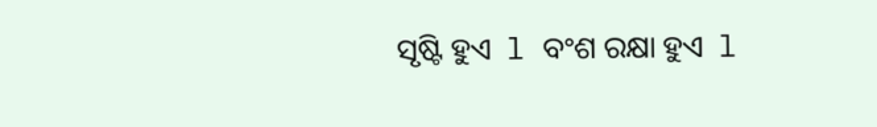ସୃଷ୍ଟି ହୁଏ  l ବଂଶ ରକ୍ଷା ହୁଏ  l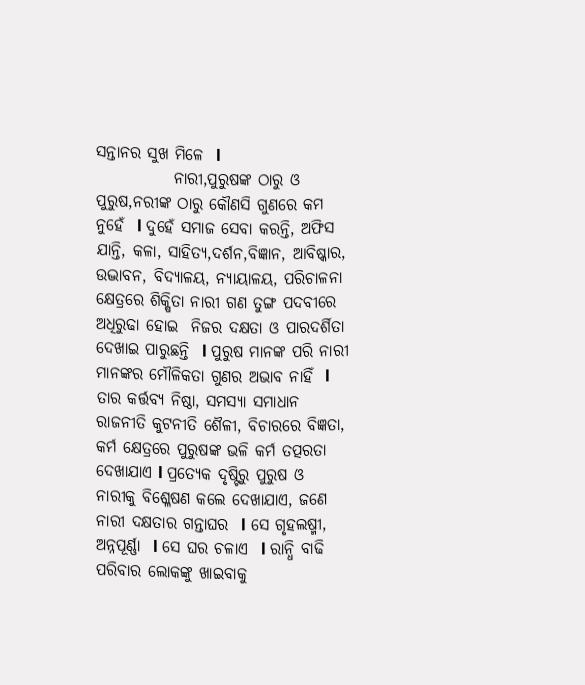ସନ୍ତାନର ସୁଖ ମିଳେ  l
            ନାରୀ,ପୁରୁଷଙ୍କ ଠାରୁ ଓ ପୁରୁଷ,ନରୀଙ୍କ ଠାରୁ କୌଣସି ଗୁଣରେ କମ ନୁହେଁ  l ଦୁହେଁ ସମାଜ ସେବା କରନ୍ତି, ଅଫିସ ଯାନ୍ତି, କଳା, ସାହିତ୍ୟ,ଦର୍ଶନ,ବିଜ୍ଞାନ, ଆବିଷ୍କାର, ଉଦ୍ଭାବନ, ବିଦ୍ୟାଳୟ, ନ୍ୟାୟାଳୟ, ପରିଚାଳନା କ୍ଷେତ୍ରରେ ଶିକ୍ଷିତା ନାରୀ ଗଣ ତୁଙ୍ଗ ପଦବୀରେ ଅଧିରୁଢା ହୋଇ  ନିଜର ଦକ୍ଷତା ଓ ପାରଦର୍ଶିତା ଦେଖାଇ ପାରୁଛନ୍ତି  l ପୁରୁଷ ମାନଙ୍କ ପରି ନାରୀ ମାନଙ୍କର ମୌଳିକତା ଗୁଣର ଅଭାବ ନାହିଁ  l ତାର କର୍ତ୍ତବ୍ୟ ନିଷ୍ଠା, ସମସ୍ୟା ସମାଧାନ ରାଜନୀତି କୁଟନୀତି ଶୈଳୀ, ବିଚାରରେ ବିଜ୍ଞତା, କର୍ମ କ୍ଷେତ୍ରରେ ପୁରୁଷଙ୍କ ଭଳି କର୍ମ ତତ୍ପରତା ଦେଖାଯାଏ l ପ୍ରତ୍ୟେକ ଦୃଷ୍ଟିରୁ ପୁରୁଷ ଓ ନାରୀକୁ ବିଶ୍ଳେଷଣ କଲେ ଦେଖାଯାଏ, ଜଣେ ନାରୀ ଦକ୍ଷତାର ଗନ୍ତାଘର  l ସେ ଗୃହଲଷ୍ମୀ, ଅନ୍ନପୂର୍ଣ୍ଣା  l ସେ ଘର ଚଳାଏ  l ରାନ୍ଧି ବାଢି ପରିବାର ଲୋକଙ୍କୁ ଖାଇବାକୁ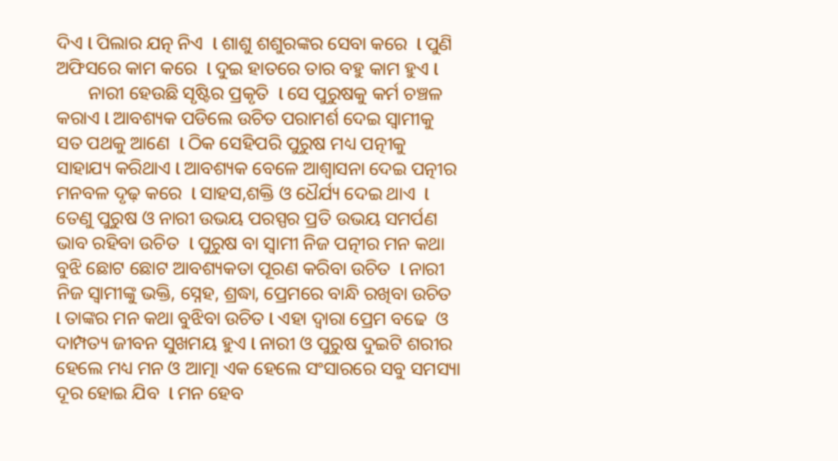ଦିଏ l ପିଲାର ଯତ୍ନ ନିଏ  l ଶାଶୁ ଶଶୁରଙ୍କର ସେବା କରେ  l ପୁଣି ଅଫିସରେ କାମ କରେ  l ଦୁଇ ହାତରେ ତାର ବହୁ କାମ ହୁଏ l
       ନାରୀ ହେଉଛି ସୃଷ୍ଟିର ପ୍ରକୃତି  l ସେ ପୁରୁଷକୁ କର୍ମ ଚଞ୍ଚଳ କରାଏ l ଆବଶ୍ୟକ ପଡିଲେ ଉଚିତ ପରାମର୍ଶ ଦେଇ ସ୍ୱାମୀକୁ ସତ ପଥକୁ ଆଣେ  l ଠିକ ସେହିପରି ପୁରୁଷ ମଧ୍ୟ ପତ୍ନୀକୁ ସାହାଯ୍ୟ କରିଥାଏ l ଆବଶ୍ୟକ ବେଳେ ଆଶ୍ୱାସନା ଦେଇ ପତ୍ନୀର ମନବଳ ଦୃଢ଼ କରେ  l ସାହସ,ଶକ୍ତି ଓ ଧୈର୍ଯ୍ୟ ଦେଇ ଥାଏ  l ତେଣୁ ପୁରୁଷ ଓ ନାରୀ ଉଭୟ ପରସ୍ପର ପ୍ରତି ଉଭୟ ସମର୍ପଣ ଭାବ ରହିବା ଉଚିତ  l ପୁରୁଷ ବା ସ୍ୱାମୀ ନିଜ ପତ୍ନୀର ମନ କଥା ବୁଝି ଛୋଟ ଛୋଟ ଆବଶ୍ୟକତା ପୂରଣ କରିବା ଉଚିତ  l ନାରୀ ନିଜ ସ୍ୱାମୀଙ୍କୁ ଭକ୍ତି, ସ୍ନେହ, ଶ୍ରଦ୍ଧା, ପ୍ରେମରେ ବାନ୍ଧି ରଖିବା ଉଚିତ  l ତାଙ୍କର ମନ କଥା ବୁଝିବା ଉଚିତ l ଏହା ଦ୍ୱାରା ପ୍ରେମ ବଢେ  ଓ ଦାମ୍ପତ୍ୟ ଜୀବନ ସୁଖମୟ ହୁଏ l ନାରୀ ଓ ପୁରୁଷ ଦୁଇଟି ଶରୀର ହେଲେ ମଧ୍ୟ ମନ ଓ ଆତ୍ମା ଏକ ହେଲେ ସଂସାରରେ ସବୁ ସମସ୍ୟା ଦୂର ହୋଇ ଯିବ  l ମନ ହେବ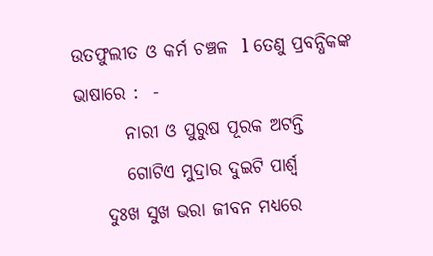ଉତଫୁଲୀତ ଓ କର୍ମ ଚଞ୍ଚଳ  l ତେଣୁ ପ୍ରବନ୍ଧିକଙ୍କ ଭାଷାରେ :  -
       ନାରୀ ଓ ପୁରୁଷ ପୂରକ ଅଟନ୍ତି
       ଗୋଟିଏ ମୁଦ୍ରାର ଦୁଇଟି ପାର୍ଶ୍ୱ
    ଦୁଃଖ ସୁଖ ଭରା ଜୀବନ ମଧ୍ୟରେ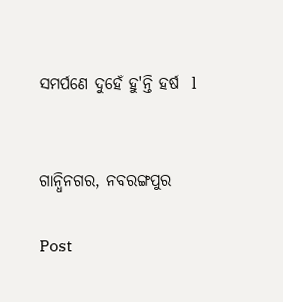ସମର୍ପଣେ ଦୁହେଁ ହୁ'ନ୍ତି ହର୍ଷ  l


ଗାନ୍ଧିନଗର, ନବରଙ୍ଗପୁର

Post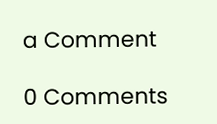a Comment

0 Comments